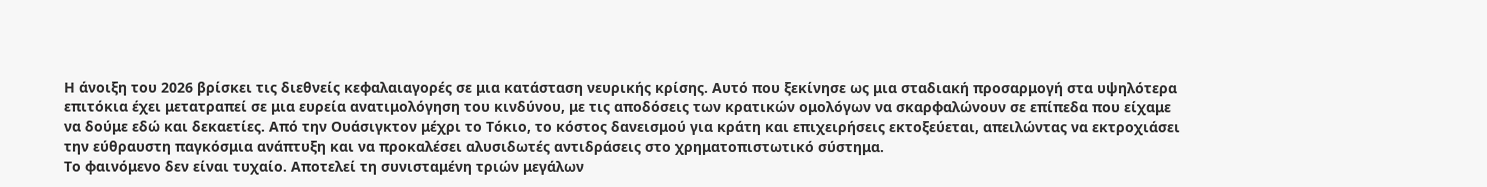Η άνοιξη του 2026 βρίσκει τις διεθνείς κεφαλαιαγορές σε μια κατάσταση νευρικής κρίσης. Αυτό που ξεκίνησε ως μια σταδιακή προσαρμογή στα υψηλότερα επιτόκια έχει μετατραπεί σε μια ευρεία ανατιμολόγηση του κινδύνου, με τις αποδόσεις των κρατικών ομολόγων να σκαρφαλώνουν σε επίπεδα που είχαμε να δούμε εδώ και δεκαετίες. Από την Ουάσιγκτον μέχρι το Τόκιο, το κόστος δανεισμού για κράτη και επιχειρήσεις εκτοξεύεται, απειλώντας να εκτροχιάσει την εύθραυστη παγκόσμια ανάπτυξη και να προκαλέσει αλυσιδωτές αντιδράσεις στο χρηματοπιστωτικό σύστημα.
Το φαινόμενο δεν είναι τυχαίο. Αποτελεί τη συνισταμένη τριών μεγάλων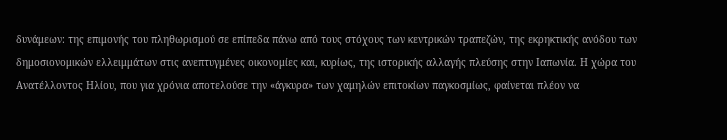δυνάμεων: της επιμονής του πληθωρισμού σε επίπεδα πάνω από τους στόχους των κεντρικών τραπεζών, της εκρηκτικής ανόδου των δημοσιονομικών ελλειμμάτων στις ανεπτυγμένες οικονομίες και, κυρίως, της ιστορικής αλλαγής πλεύσης στην Ιαπωνία. Η χώρα του Ανατέλλοντος Ηλίου, που για χρόνια αποτελούσε την «άγκυρα» των χαμηλών επιτοκίων παγκοσμίως, φαίνεται πλέον να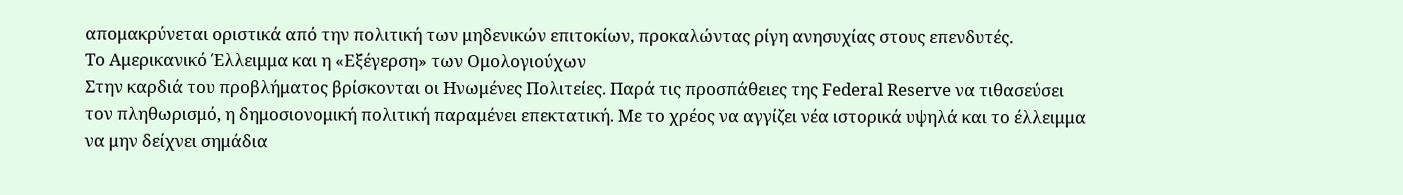απομακρύνεται οριστικά από την πολιτική των μηδενικών επιτοκίων, προκαλώντας ρίγη ανησυχίας στους επενδυτές.
Το Αμερικανικό Έλλειμμα και η «Εξέγερση» των Ομολογιούχων
Στην καρδιά του προβλήματος βρίσκονται οι Ηνωμένες Πολιτείες. Παρά τις προσπάθειες της Federal Reserve να τιθασεύσει τον πληθωρισμό, η δημοσιονομική πολιτική παραμένει επεκτατική. Με το χρέος να αγγίζει νέα ιστορικά υψηλά και το έλλειμμα να μην δείχνει σημάδια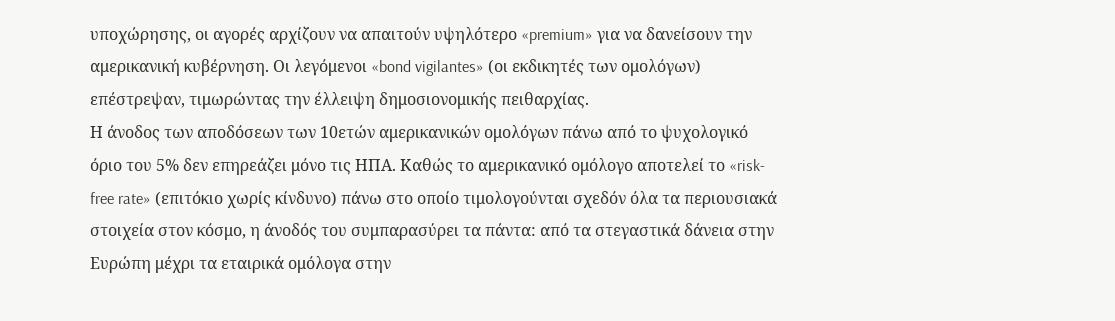υποχώρησης, οι αγορές αρχίζουν να απαιτούν υψηλότερο «premium» για να δανείσουν την αμερικανική κυβέρνηση. Οι λεγόμενοι «bond vigilantes» (οι εκδικητές των ομολόγων) επέστρεψαν, τιμωρώντας την έλλειψη δημοσιονομικής πειθαρχίας.
Η άνοδος των αποδόσεων των 10ετών αμερικανικών ομολόγων πάνω από το ψυχολογικό όριο του 5% δεν επηρεάζει μόνο τις ΗΠΑ. Καθώς το αμερικανικό ομόλογο αποτελεί το «risk-free rate» (επιτόκιο χωρίς κίνδυνο) πάνω στο οποίο τιμολογούνται σχεδόν όλα τα περιουσιακά στοιχεία στον κόσμο, η άνοδός του συμπαρασύρει τα πάντα: από τα στεγαστικά δάνεια στην Ευρώπη μέχρι τα εταιρικά ομόλογα στην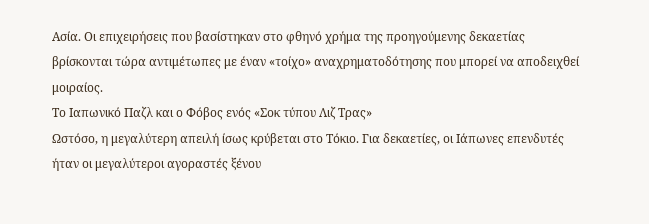Ασία. Οι επιχειρήσεις που βασίστηκαν στο φθηνό χρήμα της προηγούμενης δεκαετίας βρίσκονται τώρα αντιμέτωπες με έναν «τοίχο» αναχρηματοδότησης που μπορεί να αποδειχθεί μοιραίος.
Το Ιαπωνικό Παζλ και ο Φόβος ενός «Σοκ τύπου Λιζ Τρας»
Ωστόσο, η μεγαλύτερη απειλή ίσως κρύβεται στο Τόκιο. Για δεκαετίες, οι Ιάπωνες επενδυτές ήταν οι μεγαλύτεροι αγοραστές ξένου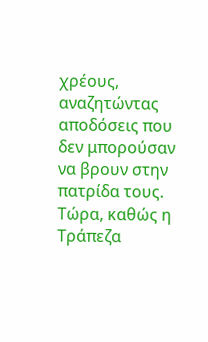χρέους, αναζητώντας αποδόσεις που δεν μπορούσαν να βρουν στην πατρίδα τους. Τώρα, καθώς η Τράπεζα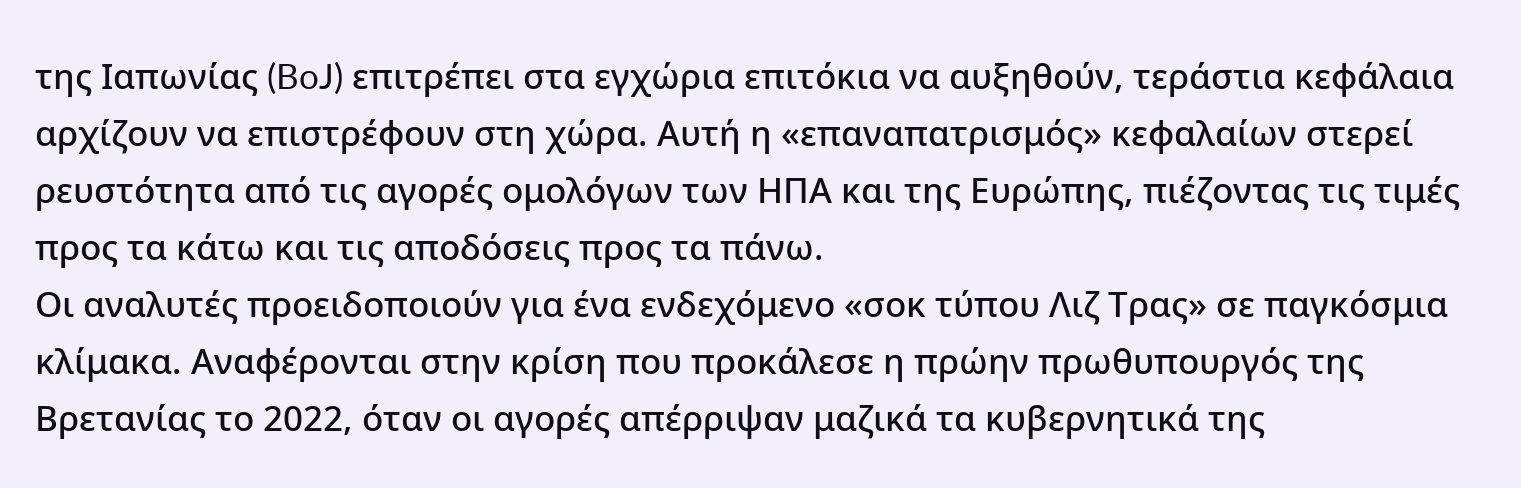της Ιαπωνίας (BoJ) επιτρέπει στα εγχώρια επιτόκια να αυξηθούν, τεράστια κεφάλαια αρχίζουν να επιστρέφουν στη χώρα. Αυτή η «επαναπατρισμός» κεφαλαίων στερεί ρευστότητα από τις αγορές ομολόγων των ΗΠΑ και της Ευρώπης, πιέζοντας τις τιμές προς τα κάτω και τις αποδόσεις προς τα πάνω.
Οι αναλυτές προειδοποιούν για ένα ενδεχόμενο «σοκ τύπου Λιζ Τρας» σε παγκόσμια κλίμακα. Αναφέρονται στην κρίση που προκάλεσε η πρώην πρωθυπουργός της Βρετανίας το 2022, όταν οι αγορές απέρριψαν μαζικά τα κυβερνητικά της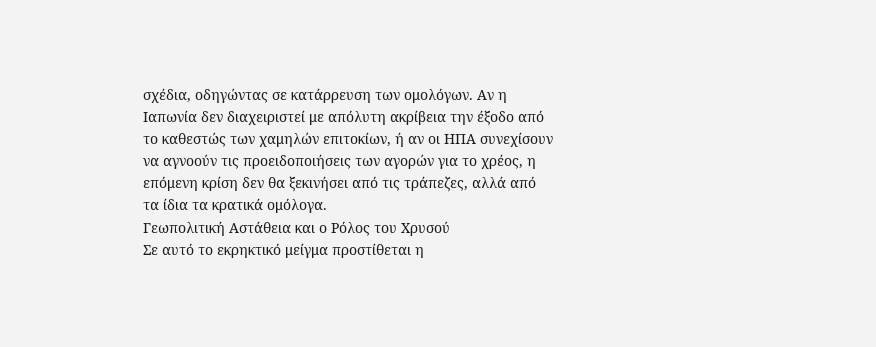σχέδια, οδηγώντας σε κατάρρευση των ομολόγων. Αν η Ιαπωνία δεν διαχειριστεί με απόλυτη ακρίβεια την έξοδο από το καθεστώς των χαμηλών επιτοκίων, ή αν οι ΗΠΑ συνεχίσουν να αγνοούν τις προειδοποιήσεις των αγορών για το χρέος, η επόμενη κρίση δεν θα ξεκινήσει από τις τράπεζες, αλλά από τα ίδια τα κρατικά ομόλογα.
Γεωπολιτική Αστάθεια και ο Ρόλος του Χρυσού
Σε αυτό το εκρηκτικό μείγμα προστίθεται η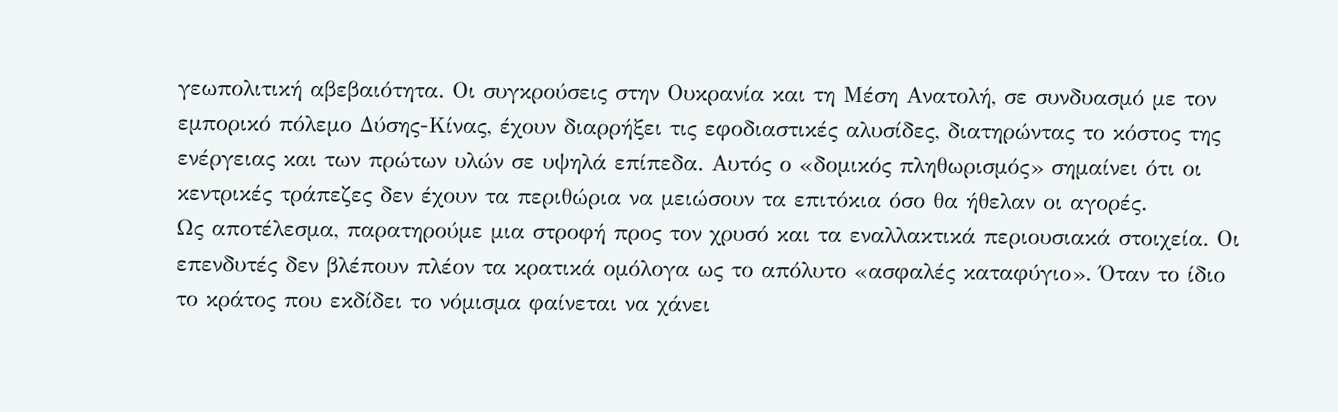γεωπολιτική αβεβαιότητα. Οι συγκρούσεις στην Ουκρανία και τη Μέση Ανατολή, σε συνδυασμό με τον εμπορικό πόλεμο Δύσης-Κίνας, έχουν διαρρήξει τις εφοδιαστικές αλυσίδες, διατηρώντας το κόστος της ενέργειας και των πρώτων υλών σε υψηλά επίπεδα. Αυτός ο «δομικός πληθωρισμός» σημαίνει ότι οι κεντρικές τράπεζες δεν έχουν τα περιθώρια να μειώσουν τα επιτόκια όσο θα ήθελαν οι αγορές.
Ως αποτέλεσμα, παρατηρούμε μια στροφή προς τον χρυσό και τα εναλλακτικά περιουσιακά στοιχεία. Οι επενδυτές δεν βλέπουν πλέον τα κρατικά ομόλογα ως το απόλυτο «ασφαλές καταφύγιο». Όταν το ίδιο το κράτος που εκδίδει το νόμισμα φαίνεται να χάνει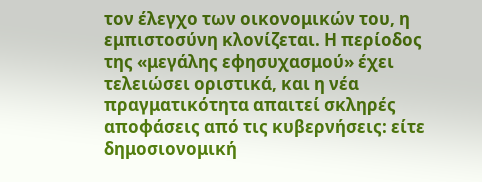τον έλεγχο των οικονομικών του, η εμπιστοσύνη κλονίζεται. Η περίοδος της «μεγάλης εφησυχασμού» έχει τελειώσει οριστικά, και η νέα πραγματικότητα απαιτεί σκληρές αποφάσεις από τις κυβερνήσεις: είτε δημοσιονομική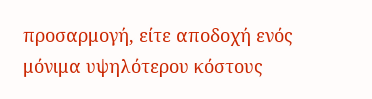προσαρμογή, είτε αποδοχή ενός μόνιμα υψηλότερου κόστους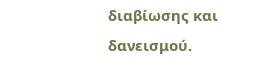διαβίωσης και δανεισμού.